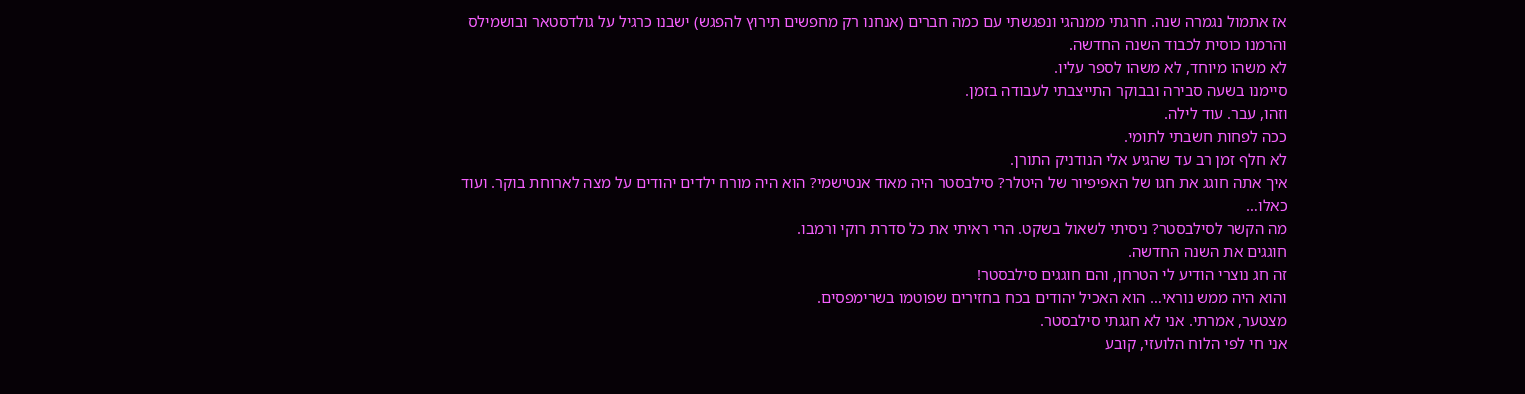אז אתמול נגמרה שנה. חרגתי ממנהגי ונפגשתי עם כמה חברים (אנחנו רק מחפשים תירוץ להפגש) ישבנו כרגיל על גולדסטאר ובושמילס והרמנו כוסית לכבוד השנה החדשה.
לא משהו מיוחד, לא משהו לספר עליו.
סיימנו בשעה סבירה ובבוקר התייצבתי לעבודה בזמן.
וזהו, עבר. עוד לילה.
ככה לפחות חשבתי לתומי.
לא חלף זמן רב עד שהגיע אלי הנודניק התורן.
איך אתה חוגג את חגו של האפיפיור של היטלר? סילבסטר היה מאוד אנטישמי? הוא היה מורח ילדים יהודים על מצה לארוחת בוקר. ועוד כאלו…
מה הקשר לסילבסטר? ניסיתי לשאול בשקט. הרי ראיתי את כל סדרת רוקי ורמבו.
חוגגים את השנה החדשה.
זה חג נוצרי הודיע לי הטרחן, והם חוגגים סילבסטר!
והוא היה ממש נוראי… הוא האכיל יהודים בכח בחזירים שפוטמו בשרימפסים.
מצטער, אמרתי. אני לא חגגתי סילבסטר.
אני חי לפי הלוח הלועזי, קובע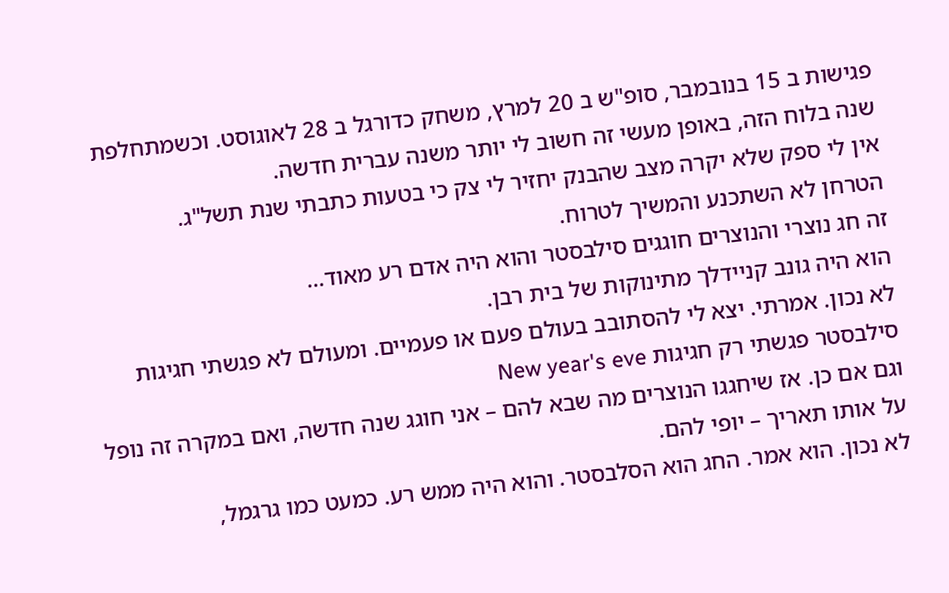פגישות ב 15 בנובמבר, סופ"ש ב 20 למרץ, משחק כדורגל ב 28 לאוגוסט. וכשמתחלפת שנה בלוח הזה, באופן מעשי זה חשוב לי יותר משנה עברית חדשה.
אין לי ספק שלא יקרה מצב שהבנק יחזיר לי צק כי בטעות כתבתי שנת תשל"ג.
הטרחן לא השתכנע והמשיך לטרוח.
זה חג נוצרי והנוצרים חוגגים סילבסטר והוא היה אדם רע מאוד…
הוא היה גונב קניידלך מתינוקות של בית רבן.
לא נכון. אמרתי. יצא לי להסתובב בעולם פעם או פעמיים. ומעולם לא פגשתי חגיגות סילבסטר פגשתי רק חגיגות New year's eve
וגם אם כן. אז שיחגגו הנוצרים מה שבא להם – אני חוגג שנה חדשה, ואם במקרה זה נופל על אותו תאריך – יופי להם.
לא נכון. הוא אמר. החג הוא הסלבסטר. והוא היה ממש רע. כמעט כמו גרגמל,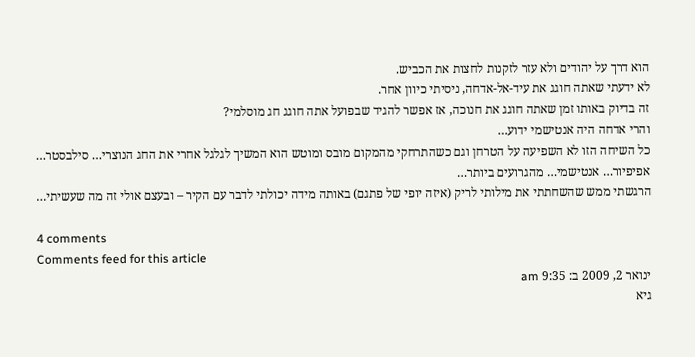הוא דרך על יהודים ולא עזר לזקנות לחצות את הכביש.
לא ידעתי שאתה חוגג את עיד-אל-אדחה, ניסיתי כיוון אחר.
זה בדיוק באותו זמן שאתה חוגג את חנוכה, אז אפשר להגיד שבפועל אתה חוגג חג מוסלמי?
והרי אדחה היה אנטישמי ידוע…
כל השיחה הזו לא השפיעה על הטרחן וגם כשהתרחקי מהמקום מובס ומוטש הוא המשיך לגלגל אחרי את החג הנוצרי… סילבסטר… אפיפיור… אנטישמי… מהגרועים ביותר…
הרגשתי ממש שהשחתתי את מילותי לריק (איזה יופי של פתגם) באותה מידה יכולתי לדבר עם הקיר – ובעצם אולי זה מה שעשיתי…

4 comments
Comments feed for this article
ינואר 2, 2009 ב: 9:35 am
גיא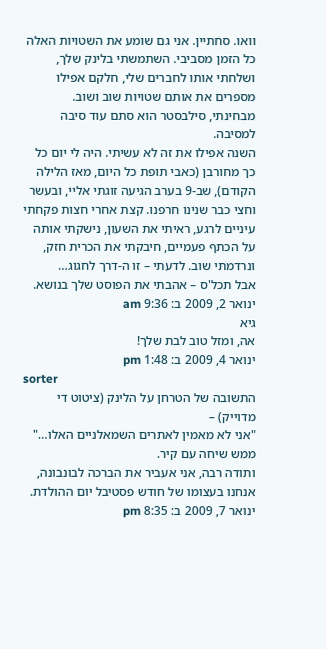וואו. סחתיין. אני גם שומע את השטויות האלה כל הזמן מסביבי. השתמשתי בלינק שלך, ושלחתי אותו לחברים שלי, חלקם אפילו מספרים את אותם שטויות שוב ושוב.
מבחינתי, סילבסטר הוא סתם עוד סיבה למסיבה.
השנה אפילו את זה לא עשיתי. היה לי יום כל כך מחורבן (כאבי תופת כל היום, מאז הלילה הקודם), שב-9 בערב הגיעה זוגתי אליי, ובעשר וחצי כבר שנינו חרפנו. קצת אחרי חצות פקחתי עיניים לרגע, ראיתי את השעון, נישקתי אותה על הכתף פעמיים, חיבקתי את הכרית חזק, ונרדמתי שוב. לדעתי – זו ה-דרך לחגוג…
אבל תכל'ס – אהבתי את הפוסט שלך בנושא.
ינואר 2, 2009 ב: 9:36 am
גיא
אה, ומזל טוב לבת שלך!
ינואר 4, 2009 ב: 1:48 pm
sorter
התשובה של הטרחן על הלינק (ציטוט די מדוייק) –
"אני לא מאמין לאתרים השמאלניים האלו…"
ממש שיחה עם קיר.
ותודה רבה, אני אעביר את הברכה לבונבונה, אנחנו בעצומו של חודש פסטיבל יום ההולדת.
ינואר 7, 2009 ב: 8:35 pm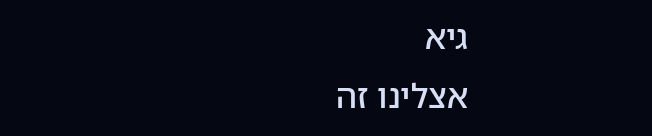גיא
אצלינו זה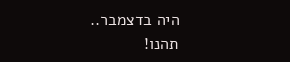היה בדצמבר..
תהנו!